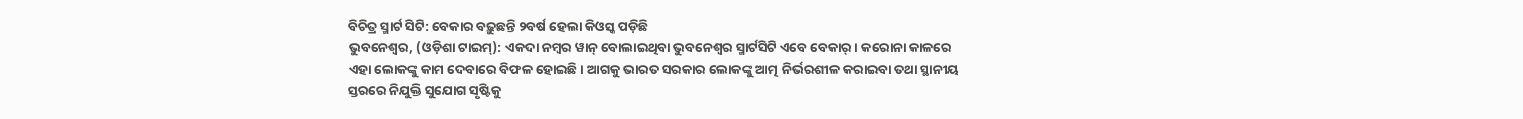ବିଚିତ୍ର ସ୍ମାର୍ଟ ସିଟି: ବେକାର ବଢ଼ୁଛନ୍ତି ୨ବର୍ଷ ହେଲା କିଓସ୍କ ପଡ଼ିଛି
ଭୁବନେଶ୍ଵର, (ଓଡ଼ିଶା ଟାଇମ୍): ଏକଦା ନମ୍ବର ୱାନ୍ ବୋଲାଇଥିବା ଭୁବନେଶ୍ଵର ସ୍ମାର୍ଟସିଟି ଏବେ ବେକାର୍। କରୋନା କାଳରେ ଏହା ଲୋକଙ୍କୁ କାମ ଦେବାରେ ବିଫଳ ହୋଇଛି। ଆଗକୁ ଭାରତ ସରକାର ଲୋକଙ୍କୁ ଆତ୍ମ ନିର୍ଭରଶୀଳ କରାଇବା ତଥା ସ୍ଥାନୀୟ ସ୍ତରରେ ନିଯୁକ୍ତି ସୁଯୋଗ ସୃଷ୍ଟିକୁ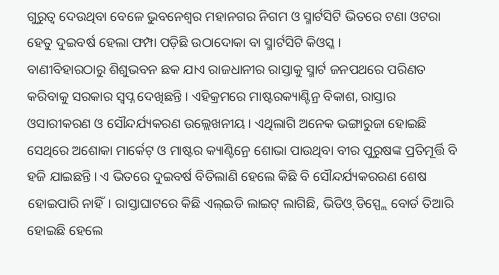ଗୁରୁତ୍ଵ ଦେଉଥିବା ବେଳେ ଭୁବନେଶ୍ଵର ମହାନଗର ନିଗମ ଓ ସ୍ମାର୍ଟସିଟି ଭିତରେ ଟଣା ଓଟରା ହେତୁ ଦୁଇବର୍ଷ ହେଲା ଫମ୍ପା ପଡ଼ିଛି ଉଠାଦୋକା ବା ସ୍ମାର୍ଟସିଟି କିଓସ୍କ।
ବାଣୀବିହାରଠାରୁ ଶିଶୁଭବନ ଛକ ଯାଏ ରାଜଧାନୀର ରାସ୍ତାକୁ ସ୍ମାର୍ଟ ଜନପଥରେ ପରିଣତ କରିବାକୁ ସରକାର ସ୍ଵପ୍ନ ଦେଖିଛନ୍ତି। ଏହିକ୍ରମରେ ମାଷ୍ଟରକ୍ୟାଣ୍ଟିନ୍ର ବିକାଶ, ରାସ୍ତାର ଓସାରୀକରଣ ଓ ସୌନ୍ଦର୍ଯ୍ୟକରଣ ଉଲ୍ଲେଖନୀୟ। ଏଥିଲାଗି ଅନେକ ଭଙ୍ଗାରୁଜା ହୋଇଛି ସେଥିରେ ଅଶୋକା ମାର୍କେଟ୍ ଓ ମାଷ୍ଟର କ୍ୟାଣ୍ଟିନ୍ରେ ଶୋଭା ପାଉଥିବା ବୀର ପୁରୁଷଙ୍କ ପ୍ରତିମୂର୍ତ୍ତି ବି ହଜି ଯାଇଛନ୍ତି। ଏ ଭିତରେ ଦୁଇବର୍ଷ ବିତିଲାଣି ହେଲେ କିଛି ବି ସୌନ୍ଦର୍ଯ୍ୟକରରଣ ଶେଷ ହୋଇପାରି ନାହିଁ। ରାସ୍ତାଘାଟରେ କିଛି ଏଲ୍ଇଡି ଲାଇଟ୍ ଲାଗିଛି, ଭିଡିଓ୍ ଡିସ୍ପ୍ଲେ ବୋର୍ଡ ତିଆରି ହୋଇଛି ହେଲେ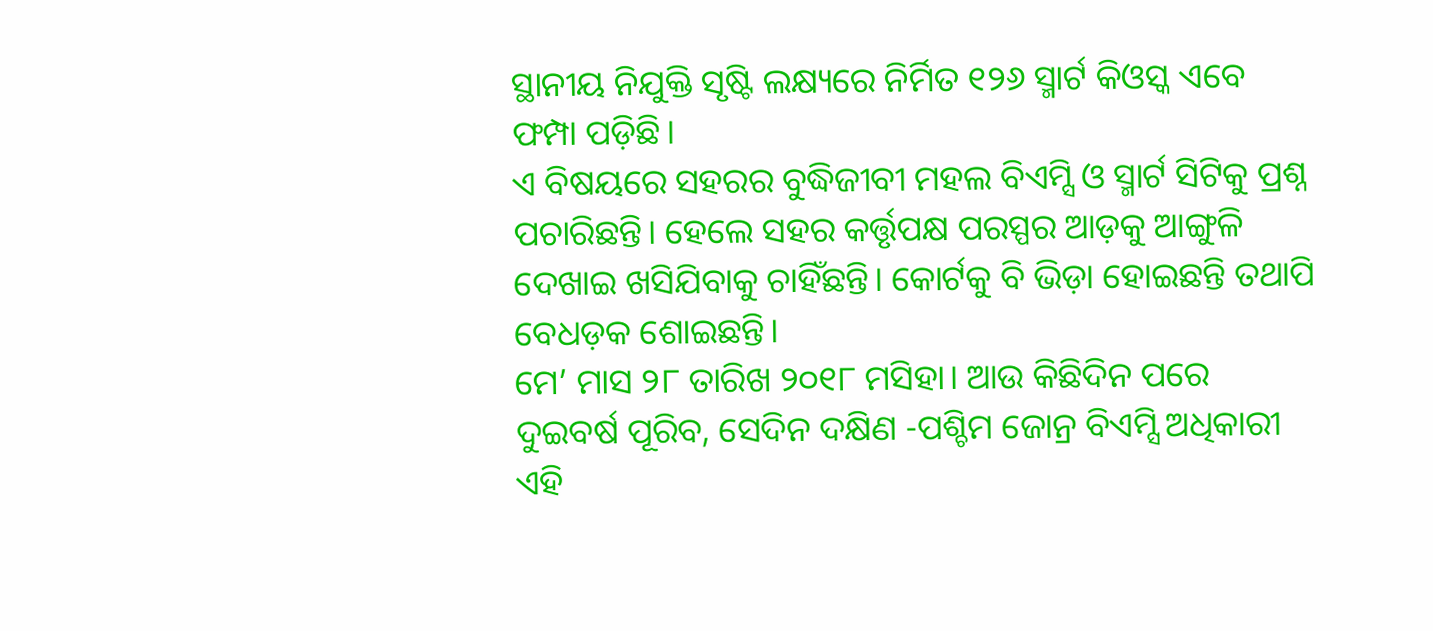ସ୍ଥାନୀୟ ନିଯୁକ୍ତି ସୃଷ୍ଟି ଲକ୍ଷ୍ୟରେ ନିର୍ମିତ ୧୨୬ ସ୍ମାର୍ଟ କିଓସ୍କ ଏବେ ଫମ୍ପା ପଡ଼ିଛି।
ଏ ବିଷୟରେ ସହରର ବୁଦ୍ଧିଜୀବୀ ମହଲ ବିଏମ୍ସି ଓ ସ୍ମାର୍ଟ ସିଟିକୁ ପ୍ରଶ୍ନ ପଚାରିଛନ୍ତି। ହେଲେ ସହର କର୍ତ୍ତୃପକ୍ଷ ପରସ୍ପର ଆଡ଼କୁ ଆଙ୍ଗୁଳି ଦେଖାଇ ଖସିଯିବାକୁ ଚାହିଁଛନ୍ତି। କୋର୍ଟକୁ ବି ଭିଡ଼ା ହୋଇଛନ୍ତି ତଥାପି ବେଧଡ଼କ ଶୋଇଛନ୍ତି।
ମେ’ ମାସ ୨୮ ତାରିଖ ୨୦୧୮ ମସିହା। ଆଉ କିଛିଦିନ ପରେ ଦୁଇବର୍ଷ ପୂରିବ, ସେଦିନ ଦକ୍ଷିଣ -ପଶ୍ଚିମ ଜୋନ୍ର ବିଏମ୍ସି ଅଧିକାରୀ ଏହି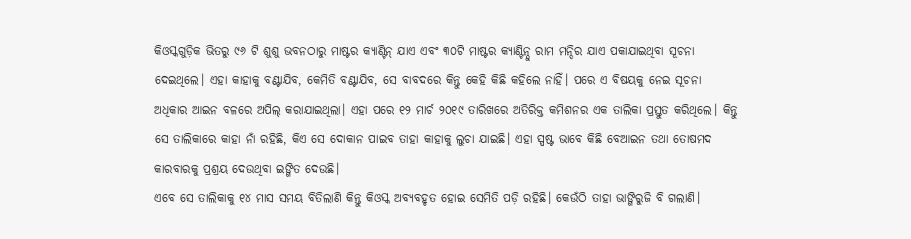କିଓସ୍କଗୁଡ଼ିକ ଭିତରୁ ୯୬ ଟି ଶୁଶୁ ଭବନଠାରୁ ମାଷ୍ଟର କ୍ୟାଣ୍ଟିନ୍ ଯାଏ ଏବଂ ୩୦ଟି ମାଷ୍ଟର କ୍ୟାଣ୍ଟିନ୍ଠୁ ରାମ ମନ୍ଦିର ଯାଏ ପକାଯାଇଥିବା ସୂଚନା ଦେଇଥିଲେ। ଏହା କାହାକୁ ବଣ୍ଟାଯିବ, କେମିତି ବଣ୍ଟାଯିବ, ସେ ବାବଦରେ କିନ୍ତୁ କେହି କିଛି କହିଲେ ନାହିଁ। ପରେ ଏ ବିଷୟକୁ ନେଇ ସୂଚନା ଅଧିକାର ଆଇନ ବଳରେ ଅପିଲ୍ କରାଯାଇଥିଲା। ଏହା ପରେ ୧୨ ମାର୍ଚ ୨୦୧୯ ତାରିଖରେ ଅତିରିକ୍ତ କମିଶନର ଏକ ତାଲିକା ପ୍ରସ୍ତୁତ କରିଥିଲେ। କିନ୍ତୁ ସେ ତାଲିକାରେ କାହା ନାଁ ରହିଛି, କିଏ ସେ ଦୋକାନ ପାଇବ ତାହା କାହାକୁ ଲୁଚା ଯାଇଛି। ଏହା ସ୍ପଷ୍ଟ ଭାବେ କିଛି ବେଆଇନ ତଥା ତୋଷମଦ କାରବାରକୁ ପ୍ରଶ୍ରୟ ଦେଉଥିବା ଇଙ୍ଗିତ ଦେଉଛି।
ଏବେ ସେ ତାଲିକାକୁ ୧୪ ମାସ ସମୟ ବିତିଲାଣି କିନ୍ତୁ କିଓସ୍କ ଅବ୍ୟବହୃତ ହୋଇ ସେମିତି ପଡ଼ି ରହିଛି। କେଉଁଠି ତାହା ଭାଙ୍ଗିରୁଜି ବି ଗଲାଣି।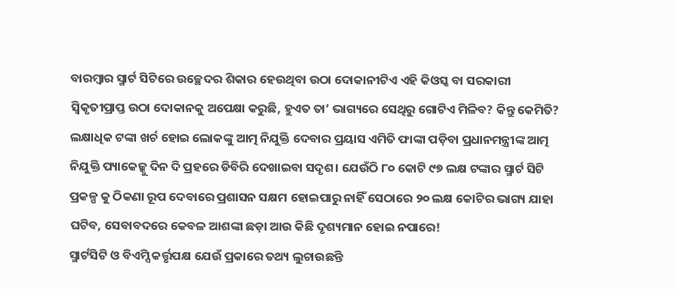ବାରମ୍ବାର ସ୍ମାର୍ଟ ସିଟିରେ ଉଚ୍ଛେଦର ଶିକାର ହେଉଥିବା ଉଠା ଦୋକାନୀଟିଏ ଏହି କିଓସ୍କ ବା ସରକାରୀ ସ୍ଵିକୃତୀପ୍ରାପ୍ତ ଉଠା ଦୋକାନକୁ ଅପେକ୍ଷା କରୁଛି, ହୁଏତ ତା’ ଭାଗ୍ୟରେ ସେଥିରୁ ଗୋଟିଏ ମିଳିବ? କିନ୍ତୁ କେମିତି?
ଲକ୍ଷାଧିକ ଟଙ୍କା ଖର୍ଚ ହୋଇ ଲୋକଙ୍କୁ ଆତ୍ମ ନିଯୁକ୍ତି ଦେବାର ପ୍ରୟାସ ଏମିତି ଫାଙ୍କା ପଡ଼ିବା ପ୍ରଧାନମନ୍ତ୍ରୀଙ୍କ ଆତ୍ମ ନିଯୁକ୍ତି ପ୍ୟାକେଜ୍କୁ ଦିନ ଦି ପ୍ରହରେ ଡିବିରି ଦେଖାଇବା ସଦୃଶ। ଯେଉଁଠି ୮୦ କୋଟି ୯୭ ଲକ୍ଷ ଟଙ୍କାର ସ୍ମାର୍ଟ ସିଟି ପ୍ରକଳ୍ପ କୁ ଠିକଣା ରୂପ ଦେବାରେ ପ୍ରଶାସନ ସକ୍ଷମ ହୋଇପାରୁ ନାହିଁ ସେଠାରେ ୨୦ ଲକ୍ଷ କୋଟିର ଭାଗ୍ୟ ଯାହା ଘଟିବ, ସେବାବଦରେ କେବଳ ଆଶଙ୍କା ଛଡ଼ା ଆଉ କିଛି ଦୃଶ୍ୟମାନ ହୋଇ ନପାରେ!
ସ୍ମାର୍ଟସିଟି ଓ ବିଏମ୍ସି କର୍ତ୍ତୃପକ୍ଷ ଯେଉଁ ପ୍ରକାରେ ତଥ୍ୟ ଲୁଚାଉଛନ୍ତି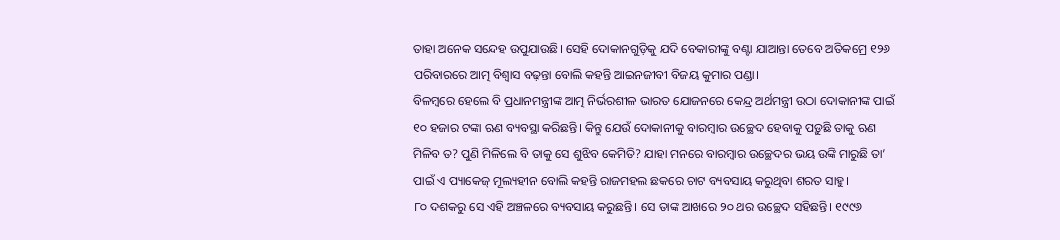ତାହା ଅନେକ ସନ୍ଦେହ ଉପୁଯାଉଛି। ସେହି ଦୋକାନଗୁଡ଼ିକୁ ଯଦି ବେକାରୀଙ୍କୁ ବଣ୍ଟା ଯାଆନ୍ତା ତେବେ ଅତିକମ୍ରେ ୧୨୬ ପରିବାରରେ ଆତ୍ମ ବିଶ୍ଵାସ ବଢ଼ନ୍ତା ବୋଲି କହନ୍ତି ଆଇନଜୀବୀ ବିଜୟ କୁମାର ପଣ୍ଡା।
ବିଳମ୍ବରେ ହେଲେ ବି ପ୍ରଧାନମନ୍ତ୍ରୀଙ୍କ ଆତ୍ମ ନିର୍ଭରଶୀଳ ଭାରତ ଯୋଜନରେ କେନ୍ଦ୍ର ଅର୍ଥମନ୍ତ୍ରୀ ଉଠା ଦୋକାନୀଙ୍କ ପାଇଁ ୧୦ ହଜାର ଟଙ୍କା ଋଣ ବ୍ୟବସ୍ଥା କରିଛନ୍ତି। କିନ୍ତୁ ଯେଉଁ ଦୋକାନୀକୁ ବାରମ୍ବାର ଉଚ୍ଛେଦ ହେବାକୁ ପଡ଼ୁଛି ତାକୁ ଋଣ ମିଳିବ ତ? ପୁଣି ମିଳିଲେ ବି ତାକୁ ସେ ଶୁଝିବ କେମିତି? ଯାହା ମନରେ ବାରମ୍ବାର ଉଚ୍ଛେଦର ଭୟ ଉଙ୍କି ମାରୁଛି ତା’ ପାଇଁ ଏ ପ୍ୟାକେଜ୍ ମୂଲ୍ୟହୀନ ବୋଲି କହନ୍ତି ରାଜମହଲ ଛକରେ ଚାଟ ବ୍ୟବସାୟ କରୁଥିବା ଶରତ ସାହୁ।
୮୦ ଦଶକରୁ ସେ ଏହି ଅଞ୍ଚଳରେ ବ୍ୟବସାୟ କରୁଛନ୍ତି। ସେ ତାଙ୍କ ଆଖରେ ୨୦ ଥର ଉଚ୍ଛେଦ ସହିଛନ୍ତି। ୧୯୯୬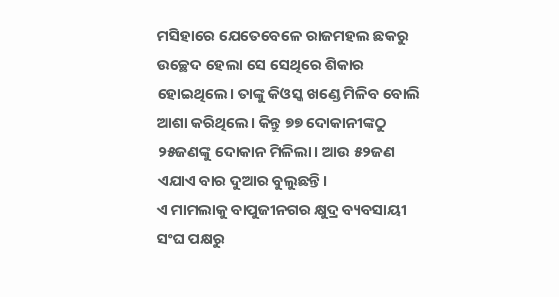ମସିହାରେ ଯେତେବେଳେ ରାଜମହଲ ଛକରୁ ଉଚ୍ଛେଦ ହେଲା ସେ ସେଥିରେ ଶିକାର ହୋଇଥିଲେ। ତାଙ୍କୁ କିଓସ୍କ ଖଣ୍ଡେ ମିଳିବ ବୋଲି ଆଶା କରିଥିଲେ। କିନ୍ତୁ ୭୭ ଦୋକାନୀଙ୍କଠୁ ୨୫ଜଣଙ୍କୁ ଦୋକାନ ମିଳିଲା। ଆଉ ୫୨ଜଣ ଏଯାଏ ବାର ଦୁଆର ବୁଲୁଛନ୍ତି।
ଏ ମାମଲାକୁ ବାପୁଜୀନଗର କ୍ଷୁଦ୍ର ବ୍ୟବସାୟୀ ସଂଘ ପକ୍ଷରୁ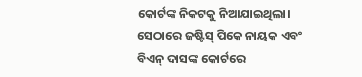କୋର୍ଟଙ୍କ ନିକଟକୁ ନିଆଯାଇଥିଲା। ସେଠାରେ ଜଷ୍ଟିସ୍ ପିକେ ନାୟକ ଏବଂ ବିଏନ୍ ଦାସଙ୍କ କୋର୍ଟରେ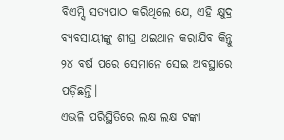ବିଏମ୍ସି ସତ୍ୟପାଠ କରିଥିଲେ ଯେ, ଏହି କ୍ଷୁଦ୍ର ବ୍ୟବସାୟୀଙ୍କୁ ଶୀଘ୍ର ଥଇଥାନ କରାଯିବ କିନ୍ତୁ ୨୪ ବର୍ଷ ପରେ ସେମାନେ ସେଇ ଅବସ୍ଥାରେ ପଡ଼ିଛନ୍ତି।
ଏଭଳି ପରିସ୍ଥିତିରେ ଲକ୍ଷ ଲକ୍ଷ ଟଙ୍କା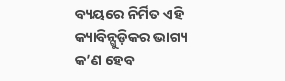ବ୍ୟୟରେ ନିର୍ମିତ ଏହି କ୍ୟାବିନ୍ଗୁଡ଼ିକର ଭାଗ୍ୟ କ’ଣ ହେବ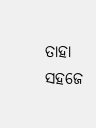ତାହା ସହଜେ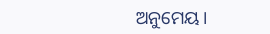ଅନୁମେୟ।